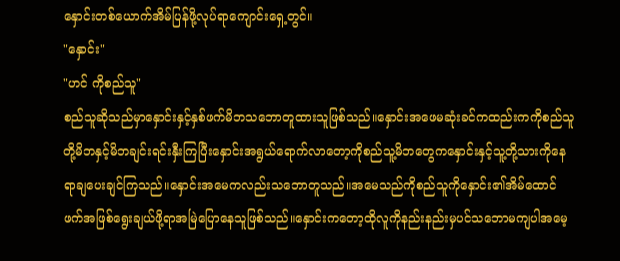နှောင်းတစ်ယောက်အိမ်ပြန်ဖို့လုပ်ရာကျောင်းရှေ့တွင်။
"နှောင်း"
"ဟင် ကိုစည်သူ"
စည်သူဆိုသည်မှာနှောင်းနှင့်နှစ်ဖက်မိဘသဘောတူထားသူဖြစ်သည်။နှောင်းအဖေမဆုံးခင်ကထည်းကကိုစည်သူတို့မိဘနှင့်မိဘချင်းရင်းနှီးကြပြီးနှောင်းအရွယ်ရောက်လာတော့ကိုစည်သူ့မိဘတွေကနှောင်းနှင့်သူ့တို့သားကိုနေရာချပေးချင်ကြသည်။နှောင်းအမေကလည်းသဘောတူသည်။အမေသည်ကိုစည်သူကိုနှောင်း၏အိမ်ထောင်ဖက်အဖြစ်ရွေးချယ်ဖို့ရာအမြဲပြောနေသူဖြစ်သည်။နှောင်းကတော့ထိုလူကိုနည်းနည်းမှပင်သဘောမကျပါအမေ့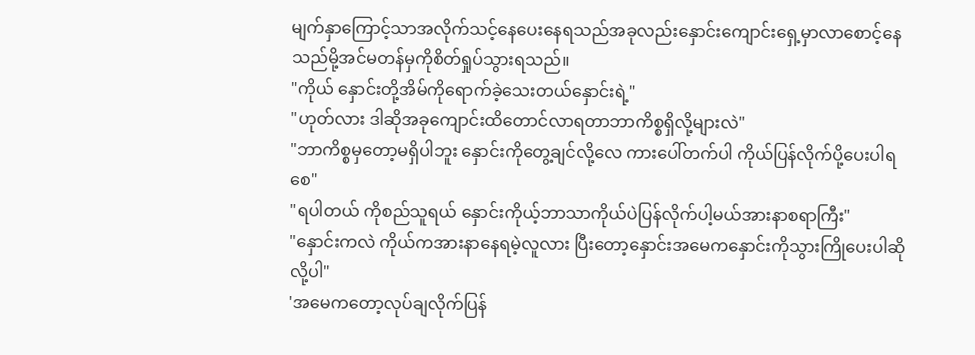မျက်နှာကြောင့်သာအလိုက်သင့်နေပေးနေရသည်အခုလည်းနှောင်းကျောင်းရှေ့မှာလာစောင့်နေသည်မို့အင်မတန်မှကိုစိတ်ရှုပ်သွားရသည်။
"ကိုယ် နှောင်းတို့အိမ်ကိုရောက်ခဲ့သေးတယ်နှောင်းရဲ့"
"ဟုတ်လား ဒါဆိုအခုကျောင်းထိတောင်လာရတာဘာကိစ္စရှိလို့များလဲ"
"ဘာကိစ္စမှတော့မရှိပါဘူး နှောင်းကိုတွေ့ချင်လို့လေ ကားပေါ်တက်ပါ ကိုယ်ပြန်လိုက်ပို့ပေးပါရစေ"
"ရပါတယ် ကိုစည်သူရယ် နှောင်းကိုယ့်ဘာသာကိုယ်ပဲပြန်လိုက်ပါ့မယ်အားနာစရာကြီး"
"နှောင်းကလဲ ကိုယ်ကအားနာနေရမဲ့လူလား ပြီးတော့နှောင်းအမေကနှောင်းကိုသွားကြိုပေးပါဆိုလို့ပါ"
'အမေကတော့လုပ်ချလိုက်ပြန်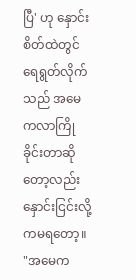ပြီ' ဟု နှောင်းစိတ်ထဲတွင်ရေရွတ်လိုက်သည် အမေကလာကြိုခိုင်းတာဆိုတော့လည်းနှောင်းငြင်းလို့ကမရတော့။
"အမေက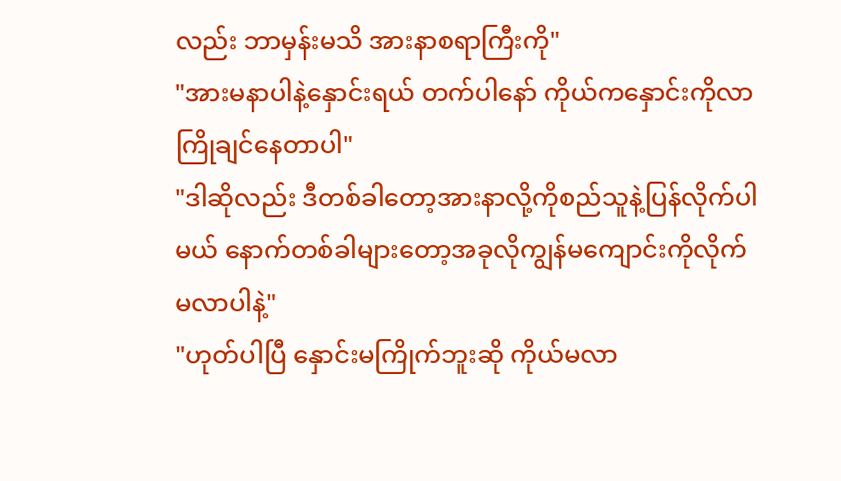လည်း ဘာမှန်းမသိ အားနာစရာကြီးကို"
"အားမနာပါနဲ့နှောင်းရယ် တက်ပါနော် ကိုယ်ကနှောင်းကိုလာကြိုချင်နေတာပါ"
"ဒါဆိုလည်း ဒီတစ်ခါတော့အားနာလို့ကိုစည်သူနဲ့ပြန်လိုက်ပါမယ် နောက်တစ်ခါများတော့အခုလိုကျွန်မကျောင်းကိုလိုက်မလာပါနဲ့"
"ဟုတ်ပါပြီ နှောင်းမကြိုက်ဘူးဆို ကိုယ်မလာ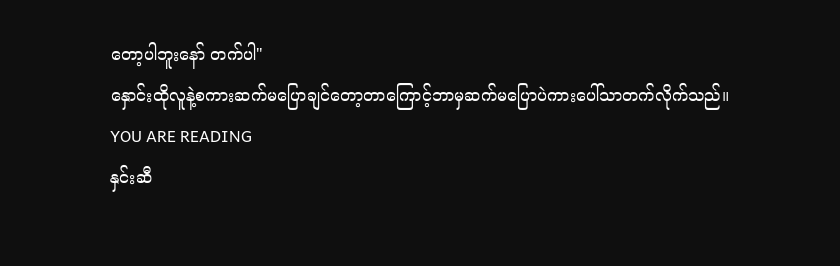တော့ပါဘူးနော် တက်ပါ"
နှောင်းထိုလူနဲ့စကားဆက်မပြောချင်တော့တာကြောင့်ဘာမှဆက်မပြောပဲကားပေါ်သာတက်လိုက်သည်။
YOU ARE READING
နှင်းဆီ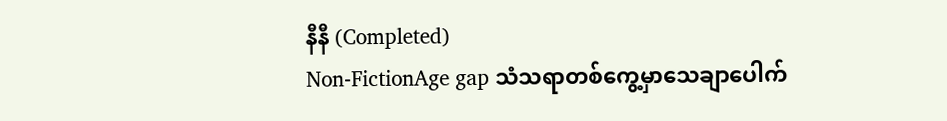နီနီ (Completed)
Non-FictionAge gap သံသရာတစ်ကွေ့မှာသေချာပေါက်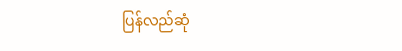ပြန်လည်ဆုံ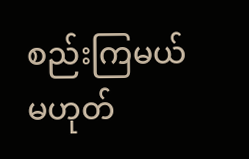စည်းကြမယ်မဟုတ်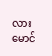လားမောင်